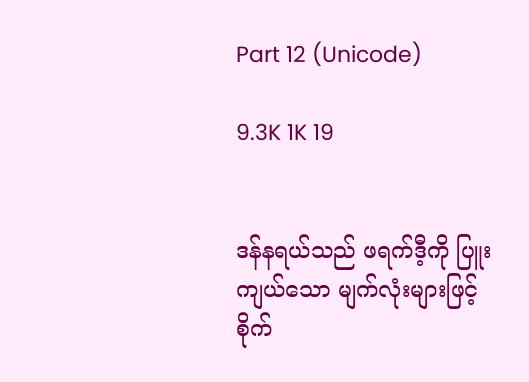Part 12 (Unicode)

9.3K 1K 19


ဒန်နရယ်သည် ဖရက်ဒီ့ကို ပြူးကျယ်သော မျက်လုံးများဖြင့် စိုက်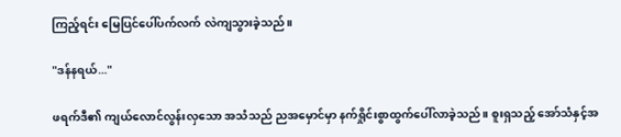ကြည့်ရင်း မြေပြင်ပေါ်ပက်လက် လဲကျသွားခဲ့သည်။

"ဒန်နရယ်..."

ဖရက်ဒီ၏ ကျယ်လောင်လွန်းလှသော အသံသည် ညအမှောင်မှာ နက်ရှိုင်းစွာထွက်ပေါ်လာခဲ့သည်။ စူးရှသည့် အော်သံနှင့်အ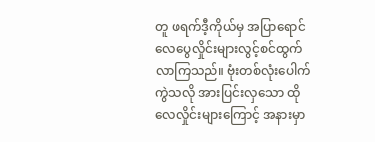တူ ဖရက်ဒီ့ကိုယ်မှ အပြာရောင် လေပွေလှိုင်းများလွင့်စင်ထွက်လာကြသည်။ ဗုံးတစ်လုံးပေါက်ကွဲသလို အားပြင်းလှသော ထိုလေလှိုင်းများကြောင့် အနားမှာ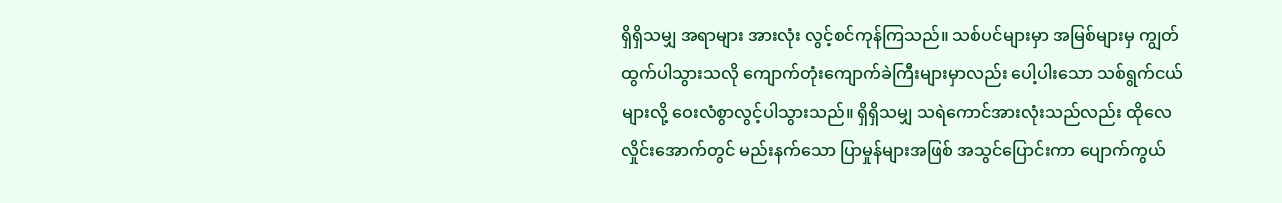ရှိရှိသမျှ အရာများ အားလုံး လွင့်စင်ကုန်ကြသည်။ သစ်ပင်များမှာ အမြစ်များမှ ကျွတ်ထွက်ပါသွားသလို ကျောက်တုံးကျောက်ခဲကြီးများမှာလည်း ပေါ့ပါးသော သစ်ရွက်ငယ်များလို့ ဝေးလံစွာလွင့်ပါသွားသည်။ ရှိရှိသမျှ သရဲကောင်အားလုံးသည်လည်း ထိုလေလှိုင်းအောက်တွင် မည်းနက်သော ပြာမှုန်များအဖြစ် အသွင်ပြောင်းကာ ပျောက်ကွယ်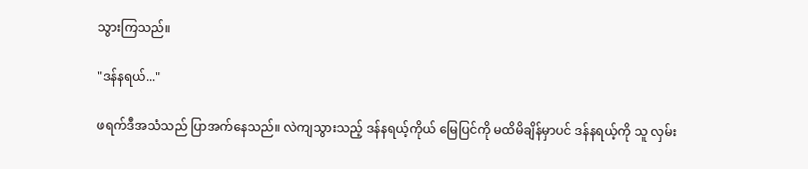သွားကြသည်။

"ဒန်နရယ်..."

ဖရက်ဒီအသံသည် ပြာအက်နေသည်။ လဲကျသွားသည့် ဒန်နရယ့်ကိုယ် မြေပြင်ကို မထိမိချိန်မှာပင် ဒန်နရယ့်ကို သူ လှမ်း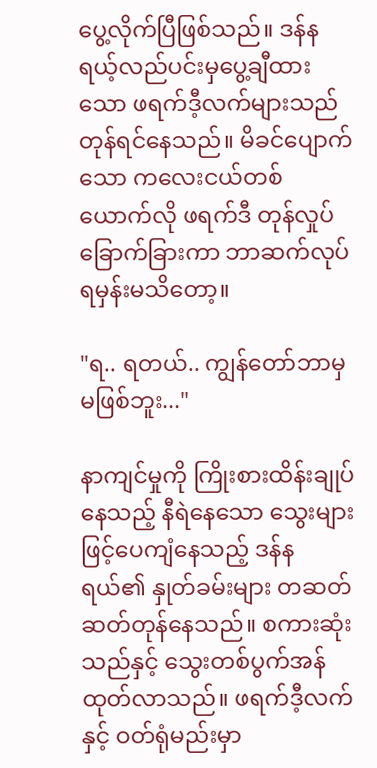ပွေ့လိုက်ပြီဖြစ်သည်။ ဒန်နရယ့်လည်ပင်းမှပွေ့ချီထားသော ဖရက်ဒီ့လက်များသည် တုန်ရင်နေသည်။ မိခင်ပျောက်သော ကလေးငယ်တစ်ယောက်လို ဖရက်ဒီ တုန်လှုပ်ခြောက်ခြားကာ ဘာဆက်လုပ်ရမှန်းမသိတော့။

"ရ.. ရတယ်.. ကျွန်တော်ဘာမှမဖြစ်ဘူး..."

နာကျင်မှုကို ကြိုးစားထိန်းချုပ်နေသည့် နီရဲနေသော သွေးများဖြင့်ပေကျံနေသည့် ဒန်နရယ်၏ နှုတ်ခမ်းများ တဆတ်ဆတ်တုန်နေသည်။ စကားဆုံးသည်နှင့် သွေးတစ်ပွက်အန်ထုတ်လာသည်။ ဖရက်ဒီ့လက်နှင့် ဝတ်ရုံမည်းမှာ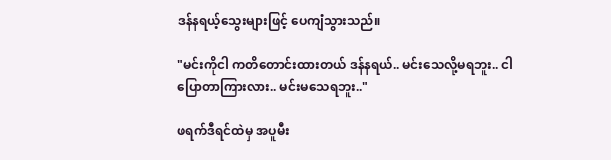ဒန်နရယ့်သွေးများဖြင့် ပေကျံသွားသည်။

"မင်းကိုငါ ကတိတောင်းထားတယ် ဒန်နရယ်.. မင်းသေလို့မရဘူး.. ငါပြောတာကြားလား.. မင်းမသေရဘူး.."

ဖရက်ဒီရင်ထဲမှ အပူမီး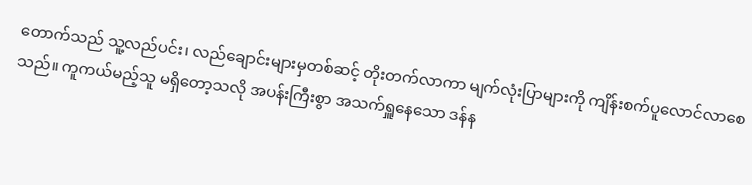တောက်သည် သူ့လည်ပင်း၊ လည်ချောင်းများမှတစ်ဆင့် တိုးတက်လာကာ မျက်လုံးပြာများကို ကျိန်းစက်ပူလောင်လာစေသည်။ ကူကယ်မည့်သူ မရှိတော့သလို အပန်းကြီးစွာ အသက်ရှူနေသော ဒန်န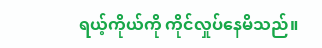ရယ့်ကိုယ်ကို ကိုင်လှုပ်နေမိသည်။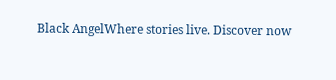Black AngelWhere stories live. Discover now